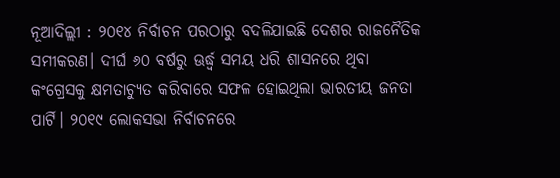ନୂଆଦିଲ୍ଲୀ : ୨୦୧୪ ନିର୍ବାଚନ ପରଠାରୁ ବଦଳିଯାଇଛି ଦେଶର ରାଜନୈତିକ ସମୀକରଣ। ଦୀର୍ଘ ୬୦ ବର୍ଷରୁ ଊର୍ଦ୍ଧ୍ୱ ସମୟ ଧରି ଶାସନରେ ଥିବା କଂଗ୍ରେସକୁ କ୍ଷମତାଚ୍ୟୁତ କରିବାରେ ସଫଳ ହୋଇଥିଲା ଭାରତୀୟ ଜନତା ପାର୍ଟି। ୨୦୧୯ ଲୋକସଭା ନିର୍ବାଚନରେ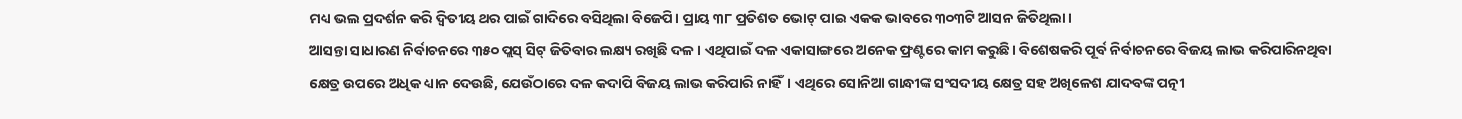ମଧ୍ୟ ଭଲ ପ୍ରଦର୍ଶନ କରି ଦ୍ୱିତୀୟ ଥର ପାଇଁ ଗାଦିରେ ବସିଥିଲା ବିଜେପି। ପ୍ରାୟ ୩୮ ପ୍ରତିଶତ ଭୋଟ୍ ପାଇ ଏକକ ଭାବରେ ୩୦୩ଟି ଆସନ ଜିତିଥିଲା।
ଆସନ୍ତା ସାଧାରଣ ନିର୍ବାଚନରେ ୩୫୦ ପ୍ଲସ୍ ସିଟ୍ ଜିତିବାର ଲକ୍ଷ୍ୟ ରଖିଛି ଦଳ। ଏଥିପାଇଁ ଦଳ ଏକାସାଙ୍ଗରେ ଅନେକ ଫ୍ରଣ୍ଟରେ କାମ କରୁଛି। ବିଶେଷକରି ପୂର୍ବ ନିର୍ବାଚନରେ ବିଜୟ ଲାଭ କରିପାରିନଥିବା କ୍ଷେତ୍ର ଉପରେ ଅଧିକ ଧ୍ୟାନ ଦେଉଛି, ଯେଉଁଠାରେ ଦଳ କଦାପି ବିଜୟ ଲାଭ କରିପାରି ନାହିଁ। ଏଥିରେ ସୋନିଆ ଗାନ୍ଧୀଙ୍କ ସଂସଦୀୟ କ୍ଷେତ୍ର ସହ ଅଖିଳେଶ ଯାଦବଙ୍କ ପତ୍ନୀ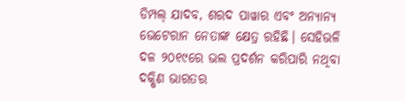ଡିମ୍ପଲ୍ ଯାଦବ, ଶରଦ ପାୱାର ଏବଂ ଅନ୍ୟାନ୍ୟ ଭେଟେରାନ ନେତାଙ୍କ କ୍ଷେତ୍ର ରହିଛି। ସେହିଭଳି ଦଳ ୨୦୧୯ରେ ଭଲ ପ୍ରଦର୍ଶନ କରିପାରି ନଥିବା ଦକ୍ଷିଣ ଭାରତର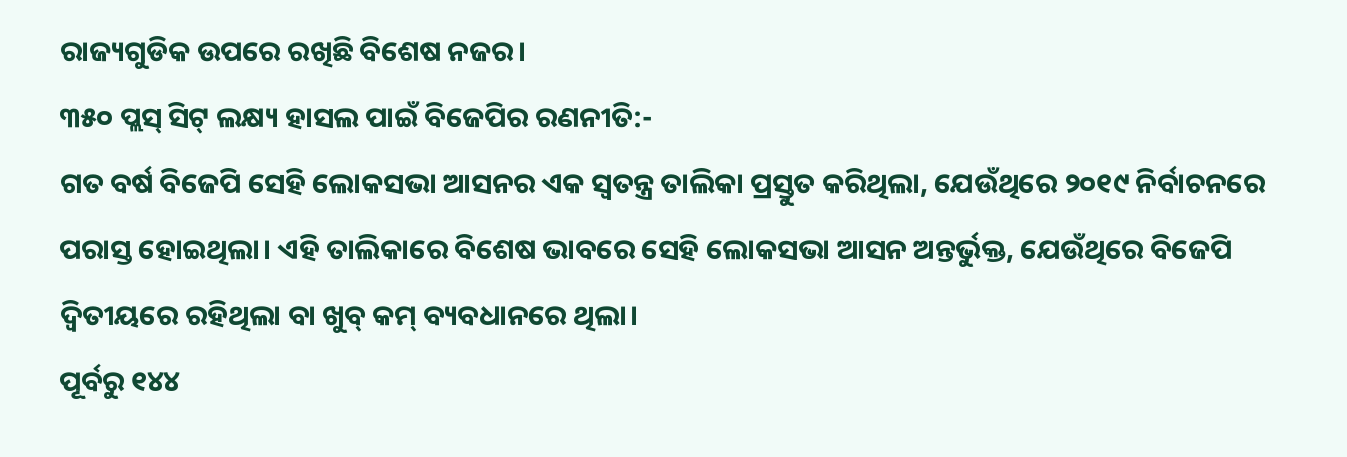ରାଜ୍ୟଗୁଡିକ ଉପରେ ରଖିଛି ବିଶେଷ ନଜର।
୩୫୦ ପ୍ଲସ୍ ସିଟ୍ ଲକ୍ଷ୍ୟ ହାସଲ ପାଇଁ ବିଜେପିର ରଣନୀତି:-
ଗତ ବର୍ଷ ବିଜେପି ସେହି ଲୋକସଭା ଆସନର ଏକ ସ୍ୱତନ୍ତ୍ର ତାଲିକା ପ୍ରସ୍ତୁତ କରିଥିଲା, ଯେଉଁଥିରେ ୨୦୧୯ ନିର୍ବାଚନରେ ପରାସ୍ତ ହୋଇଥିଲା। ଏହି ତାଲିକାରେ ବିଶେଷ ଭାବରେ ସେହି ଲୋକସଭା ଆସନ ଅନ୍ତର୍ଭୁକ୍ତ, ଯେଉଁଥିରେ ବିଜେପି ଦ୍ୱିତୀୟରେ ରହିଥିଲା ବା ଖୁବ୍ କମ୍ ବ୍ୟବଧାନରେ ଥିଲା।
ପୂର୍ବରୁ ୧୪୪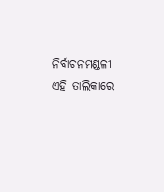ନିର୍ବାଚନମଣ୍ଡଳୀ ଏହି ତାଲିକାରେ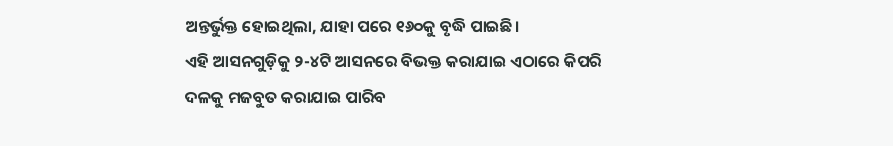ଅନ୍ତର୍ଭୁକ୍ତ ହୋଇଥିଲା, ଯାହା ପରେ ୧୬୦କୁ ବୃଦ୍ଧି ପାଇଛି।
ଏହି ଆସନଗୁଡ଼ିକୁ ୨-୪ଟି ଆସନରେ ବିଭକ୍ତ କରାଯାଇ ଏଠାରେ କିପରି ଦଳକୁ ମଜବୁତ କରାଯାଇ ପାରିବ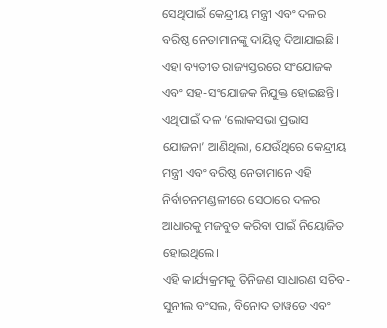ସେଥିପାଇଁ କେନ୍ଦ୍ରୀୟ ମନ୍ତ୍ରୀ ଏବଂ ଦଳର ବରିଷ୍ଠ ନେତାମାନଙ୍କୁ ଦାୟିତ୍ୱ ଦିଆଯାଇଛି। ଏହା ବ୍ୟତୀତ ରାଜ୍ୟସ୍ତରରେ ସଂଯୋଜକ ଏବଂ ସହ-ସଂଯୋଜକ ନିଯୁକ୍ତ ହୋଇଛନ୍ତି।
ଏଥିପାଇଁ ଦଳ ‘ଲୋକସଭା ପ୍ରଭାସ ଯୋଜନା’ ଆଣିଥିଲା, ଯେଉଁଥିରେ କେନ୍ଦ୍ରୀୟ ମନ୍ତ୍ରୀ ଏବଂ ବରିଷ୍ଠ ନେତାମାନେ ଏହି ନିର୍ବାଚନମଣ୍ଡଳୀରେ ସେଠାରେ ଦଳର ଆଧାରକୁ ମଜବୁତ କରିବା ପାଇଁ ନିୟୋଜିତ ହୋଇଥିଲେ।
ଏହି କାର୍ଯ୍ୟକ୍ରମକୁ ତିନିଜଣ ସାଧାରଣ ସଚିବ- ସୁନୀଲ ବଂସଲ, ବିନୋଦ ତାୱଡେ ଏବଂ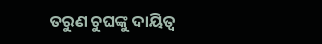ତରୁଣ ଚୁଘଙ୍କୁ ଦାୟିତ୍ୱ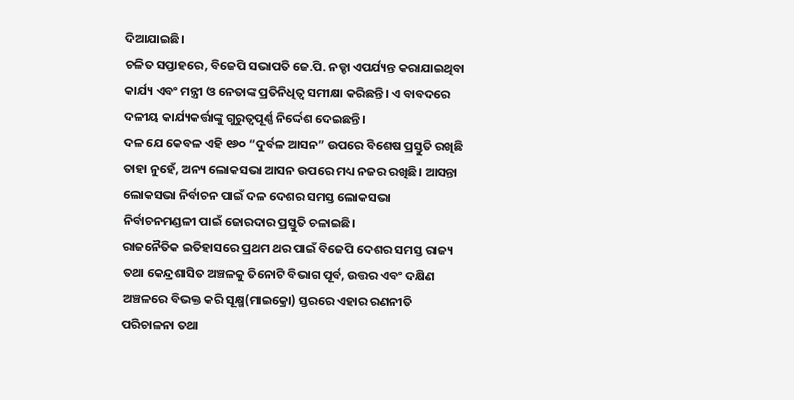ଦିଆଯାଇଛି।
ଚଳିତ ସପ୍ତାହରେ, ବିଜେପି ସଭାପତି ଜେ.ପି. ନଡ୍ଡା ଏପର୍ଯ୍ୟନ୍ତ କରାଯାଇଥିବା କାର୍ଯ୍ୟ ଏବଂ ମନ୍ତ୍ରୀ ଓ ନେତାଙ୍କ ପ୍ରତିନିଧିତ୍ୱ ସମୀକ୍ଷା କରିଛନ୍ତି। ଏ ବାବଦରେ ଦଳୀୟ କାର୍ଯ୍ୟକର୍ତ୍ତାଙ୍କୁ ଗୁରୁତ୍ୱପୂର୍ଣ୍ଣ ନିର୍ଦ୍ଦେଶ ଦେଇଛନ୍ତି।
ଦଳ ଯେ କେବଳ ଏହି ୧୬୦ “ଦୁର୍ବଳ ଆସନ” ଉପରେ ବିଶେଷ ପ୍ରସ୍ତୁତି ରଖିଛି ତାହା ନୁହେଁ, ଅନ୍ୟ ଲୋକସଭା ଆସନ ଉପରେ ମଧ୍ୟ ନଜର ରଖିଛି। ଆସନ୍ତା ଲୋକସଭା ନିର୍ବାଚନ ପାଇଁ ଦଳ ଦେଶର ସମସ୍ତ ଲୋକସଭା ନିର୍ବାଚନମଣ୍ଡଳୀ ପାଇଁ ଜୋରଦାର ପ୍ରସ୍ତୁତି ଚଳାଇଛି।
ରାଜନୈତିକ ଇତିହାସରେ ପ୍ରଥମ ଥର ପାଇଁ ବିଜେପି ଦେଶର ସମସ୍ତ ରାଜ୍ୟ ତଥା କେନ୍ଦ୍ରଶାସିତ ଅଞ୍ଚଳକୁ ତିନୋଟି ବିଭାଗ ପୂର୍ବ, ଉତ୍ତର ଏବଂ ଦକ୍ଷିଣ ଅଞ୍ଚଳରେ ବିଭକ୍ତ କରି ସୂକ୍ଷ୍ମ(ମାଇକ୍ରୋ) ସ୍ତରରେ ଏହାର ରଣନୀତି ପରିଚାଳନା ତଥା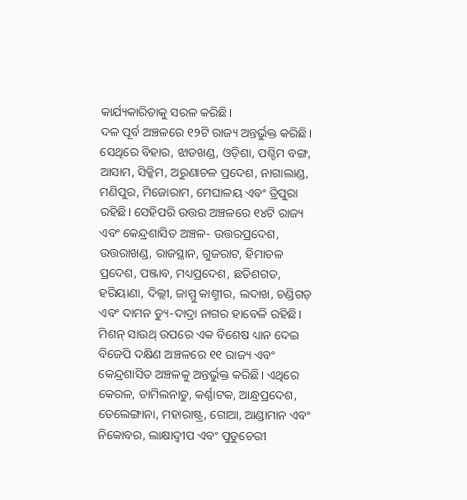କାର୍ଯ୍ୟକାରିତାକୁ ସରଳ କରିଛି।
ଦଳ ପୂର୍ବ ଅଞ୍ଚଳରେ ୧୨ଟି ରାଜ୍ୟ ଅନ୍ତର୍ଭୁକ୍ତ କରିଛି। ସେଥିରେ ବିହାର, ଝାଡଖଣ୍ଡ, ଓଡ଼ିଶା, ପଶ୍ଚିମ ବଙ୍ଗ, ଆସାମ, ସିକ୍କିମ, ଅରୁଣାଚଳ ପ୍ରଦେଶ, ନାଗାଲାଣ୍ଡ, ମଣିପୁର, ମିଜୋରାମ, ମେଘାଳୟ ଏବଂ ତ୍ରିପୁରା ରହିଛି। ସେହିପରି ଉତ୍ତର ଅଞ୍ଚଳରେ ୧୪ଟି ରାଜ୍ୟ ଏବଂ କେନ୍ଦ୍ରଶାସିତ ଅଞ୍ଚଳ- ଉତ୍ତରପ୍ରଦେଶ, ଉତ୍ତରାଖଣ୍ଡ, ରାଜସ୍ଥାନ, ଗୁଜରାଟ, ହିମାଚଳ ପ୍ରଦେଶ, ପଞ୍ଜାବ, ମଧ୍ୟପ୍ରଦେଶ, ଛତିଶଗଡ, ହରିୟାଣା, ଦିଲ୍ଲୀ, ଜାମ୍ମୁ କାଶ୍ମୀର, ଲଦାଖ, ଚଣ୍ଡିଗଡ଼ ଏବଂ ଦାମନ ଡ୍ୟୁ-ଦାଦ୍ରା ନାଗର ହାବେଳି ରହିଛି।
ମିଶନ୍ ସାଉଥ୍ ଉପରେ ଏକ ବିଶେଷ ଧ୍ୟାନ ଦେଇ ବିଜେପି ଦକ୍ଷିଣ ଅଞ୍ଚଳରେ ୧୧ ରାଜ୍ୟ ଏବଂ କେନ୍ଦ୍ରଶାସିତ ଅଞ୍ଚଳକୁ ଅନ୍ତର୍ଭୁକ୍ତ କରିଛି। ଏଥିରେ କେରଳ, ତାମିଲନାଡୁ, କର୍ଣ୍ଣାଟକ, ଆନ୍ଧ୍ରପ୍ରଦେଶ, ତେଲେଙ୍ଗାନା, ମହାରାଷ୍ଟ୍ର, ଗୋଆ, ଆଣ୍ଡାମାନ ଏବଂ ନିକୋବର, ଲାକ୍ଷାଦ୍ୱୀପ ଏବଂ ପୁଡୁଚେରୀ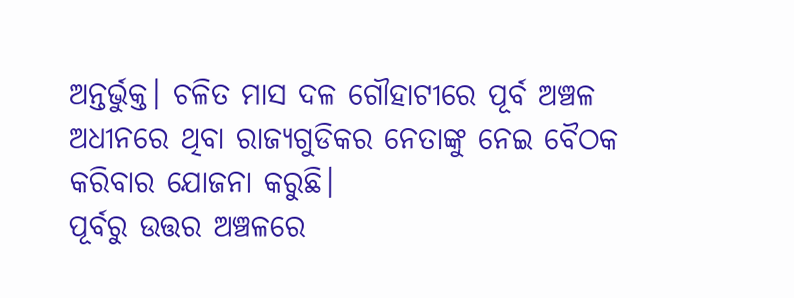ଅନ୍ତର୍ଭୁକ୍ତ। ଚଳିତ ମାସ ଦଳ ଗୌହାଟୀରେ ପୂର୍ବ ଅଞ୍ଚଳ ଅଧୀନରେ ଥିବା ରାଜ୍ୟଗୁଡିକର ନେତାଙ୍କୁ ନେଇ ବୈଠକ କରିବାର ଯୋଜନା କରୁଛି।
ପୂର୍ବରୁ ଉତ୍ତର ଅଞ୍ଚଳରେ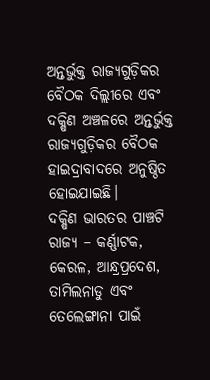ଅନ୍ତର୍ଭୁକ୍ତ ରାଜ୍ୟଗୁଡ଼ିକର ବୈଠକ ଦିଲ୍ଲୀରେ ଏବଂ ଦକ୍ଷିଣ ଅଞ୍ଚଳରେ ଅନ୍ତର୍ଭୁକ୍ତ ରାଜ୍ୟଗୁଡ଼ିକର ବୈଠକ ହାଇଦ୍ରାବାଦରେ ଅନୁଷ୍ଠିତ ହୋଇଯାଇଛି।
ଦକ୍ଷିଣ ଭାରତର ପାଞ୍ଚଟି ରାଜ୍ୟ – କର୍ଣ୍ଣାଟକ, କେରଳ, ଆନ୍ଧ୍ରପ୍ରଦେଶ, ତାମିଲନାଡୁ ଏବଂ ତେଲେଙ୍ଗାନା ପାଇଁ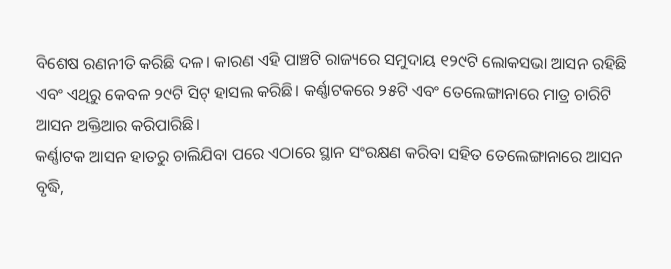ବିଶେଷ ରଣନୀତି କରିଛି ଦଳ। କାରଣ ଏହି ପାଞ୍ଚଟି ରାଜ୍ୟରେ ସମୁଦାୟ ୧୨୯ଟି ଲୋକସଭା ଆସନ ରହିଛି ଏବଂ ଏଥିରୁ କେବଳ ୨୯ଟି ସିଟ୍ ହାସଲ କରିଛି। କର୍ଣ୍ଣାଟକରେ ୨୫ଟି ଏବଂ ତେଲେଙ୍ଗାନାରେ ମାତ୍ର ଚାରିଟି ଆସନ ଅକ୍ତିଆର କରିପାରିଛି।
କର୍ଣ୍ଣାଟକ ଆସନ ହାତରୁ ଚାଲିଯିବା ପରେ ଏଠାରେ ସ୍ଥାନ ସଂରକ୍ଷଣ କରିବା ସହିତ ତେଲେଙ୍ଗାନାରେ ଆସନ ବୃଦ୍ଧି,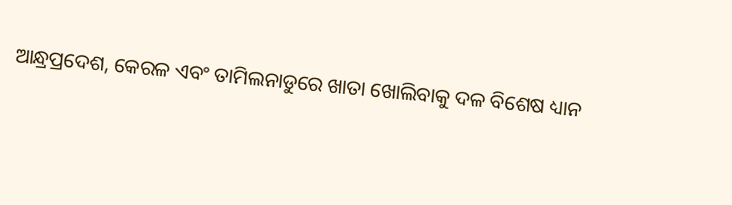ଆନ୍ଧ୍ରପ୍ରଦେଶ, କେରଳ ଏବଂ ତାମିଲନାଡୁରେ ଖାତା ଖୋଲିବାକୁ ଦଳ ବିଶେଷ ଧ୍ୟାନ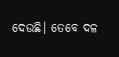ଦେଉଛି। ତେବେ ଦଳ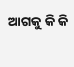ଆଗକୁ କି କି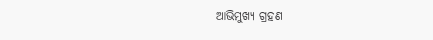ଆଭିମୁଖ୍ୟ ଗ୍ରହଣ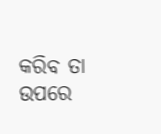କରିବ ତା ଉପରେ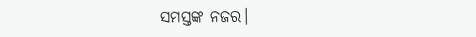ସମସ୍ତଙ୍କ ନଜର।